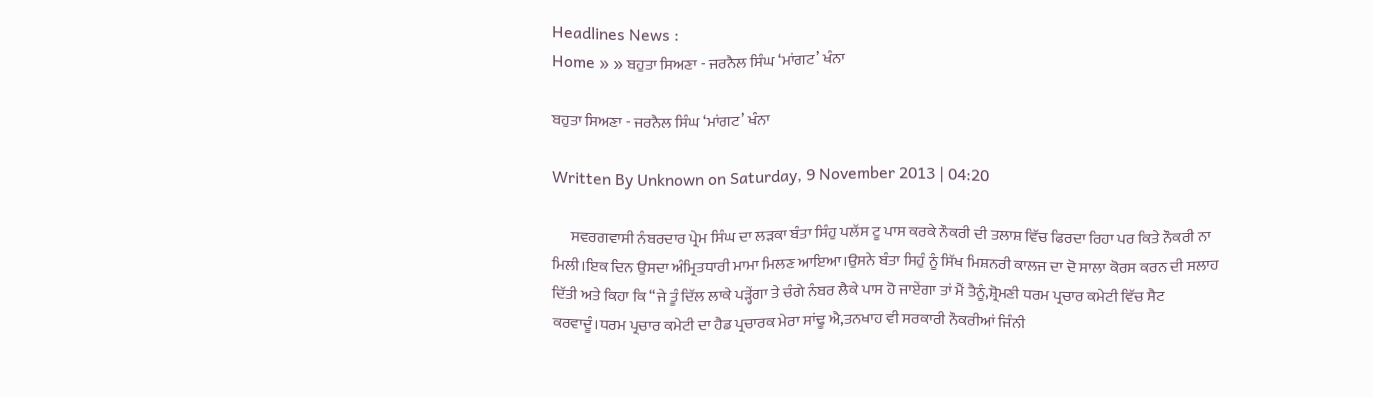Headlines News :
Home » » ਬਹੁਤਾ ਸਿਅਣਾ - ਜਰਨੈਲ ਸਿੰਘ ‘ਮਾਂਗਟ’ ਖੰਨਾ

ਬਹੁਤਾ ਸਿਅਣਾ - ਜਰਨੈਲ ਸਿੰਘ ‘ਮਾਂਗਟ’ ਖੰਨਾ

Written By Unknown on Saturday, 9 November 2013 | 04:20

      ਸਵਰਗਵਾਸੀ ਨੰਬਰਦਾਰ ਪ੍ਰੇਮ ਸਿੰਘ ਦਾ ਲੜਕਾ ਬੰਤਾ ਸਿੰਹੁ ਪਲੱਸ ਟੂ ਪਾਸ ਕਰਕੇ ਨੌਕਰੀ ਦੀ ਤਲਾਸ਼ ਵਿੱਚ ਫਿਰਦਾ ਰਿਹਾ ਪਰ ਕਿਤੇ ਨੌਕਰੀ ਨਾ ਮਿਲੀ।ਇਕ ਦਿਨ ਉਸਦਾ ਅੰਮ੍ਰਿਤਧਾਰੀ ਮਾਮਾ ਮਿਲਣ ਆਇਆ।ਉਸਨੇ ਬੰਤਾ ਸਿਹੁੰ ਨੂੰ ਸਿੱਖ ਮਿਸ਼ਨਰੀ ਕਾਲਜ ਦਾ ਦੋ ਸਾਲਾ ਕੋਰਸ ਕਰਨ ਦੀ ਸਲਾਹ ਦਿੱਤੀ ਅਤੇ ਕਿਹਾ ਕਿ “ਜੇ ਤੂੰ ਦਿੱਲ ਲਾਕੇ ਪੜ੍ਹੇਂਗਾ ਤੇ ਚੰਗੇ ਨੰਬਰ ਲੈਕੇ ਪਾਸ ਹੋ ਜਾਏਂਗਾ ਤਾਂ ਮੈਂ ਤੈਨੂੰ,ਸ਼੍ਰੋਮਣੀ ਧਰਮ ਪ੍ਰਚਾਰ ਕਮੇਟੀ ਵਿੱਚ ਸੈਟ ਕਰਵਾਦੂੰ।ਧਰਮ ਪ੍ਰਚਾਰ ਕਮੇਟੀ ਦਾ ਹੈਡ ਪ੍ਰਚਾਰਕ ਮੇਰਾ ਸਾਂਢੂ ਐ,ਤਨਖਾਹ ਵੀ ਸਰਕਾਰੀ ਨੌਕਰੀਆਂ ਜਿੰਨੀ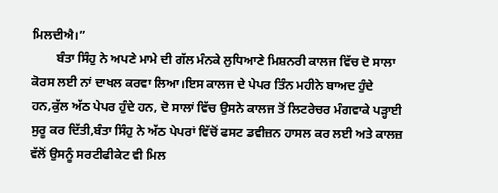ਮਿਲਦੀਐ।”
        ਬੰਤਾ ਸਿੰਹੁ ਨੇ ਅਪਣੇ ਮਾਮੇ ਦੀ ਗੱਲ ਮੰਨਕੇ ਲੁਧਿਆਣੇ ਮਿਸ਼ਨਰੀ ਕਾਲਜ ਵਿੱਚ ਦੋ ਸਾਲਾ ਕੋਰਸ ਲਈ ਨਾਂ ਦਾਖਲ ਕਰਵਾ ਲਿਆ।ਇਸ ਕਾਲਜ ਦੇ ਪੇਪਰ ਤਿੰਨ ਮਹੀਨੇ ਬਾਅਦ ਹੁੰਦੇ ਹਨ,ਕੁੱਲ ਅੱਠ ਪੇਪਰ ਹੁੰਦੇ ਹਨ, ਦੋ ਸਾਲਾਂ ਵਿੱਚ ਉਸਨੇ ਕਾਲਜ ਤੋਂ ਲਿਟਰੇਚਰ ਮੰਗਵਾਕੇ ਪੜ੍ਹਾਈ ਸੁਰੂ ਕਰ ਦਿੱਤੀ,ਬੰਤਾ ਸਿੰਹੁ ਨੇ ਅੱਠ ਪੇਪਰਾਂ ਵਿੱਚੋਂ ਫਸਟ ਡਵੀਜ਼ਨ ਹਾਸਲ ਕਰ ਲਈ ਅਤੇ ਕਾਲਜ਼ ਵੱਲੋਂ ਉਸਨੂੰ ਸਰਟੀਫੀਕੇਟ ਵੀ ਮਿਲ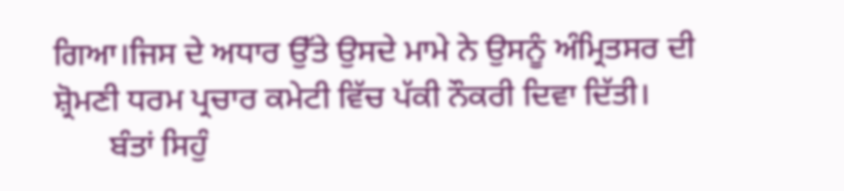ਗਿਆ।ਜਿਸ ਦੇ ਅਧਾਰ ਉੱਤੇ ਉਸਦੇ ਮਾਮੇ ਨੇ ਉਸਨੂੰ ਅੰਮ੍ਰਿਤਸਰ ਦੀ ਸ਼੍ਰੋਮਣੀ ਧਰਮ ਪ੍ਰਚਾਰ ਕਮੇਟੀ ਵਿੱਚ ਪੱਕੀ ਨੌਕਰੀ ਦਿਵਾ ਦਿੱਤੀ।
       ਬੰਤਾਂ ਸਿਹੁੰ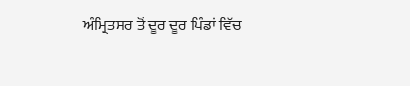ਅੰਮ੍ਰਿਤਸਰ ਤੋਂ ਦੂਰ ਦੂਰ ਪਿੰਡਾਂ ਵਿੱਚ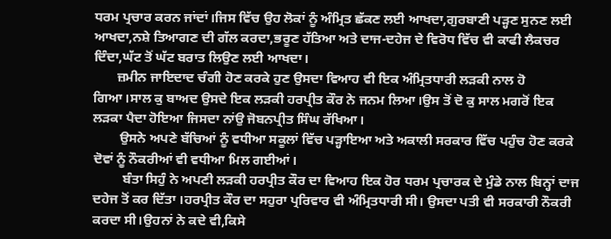ਧਰਮ ਪ੍ਰਚਾਰ ਕਰਨ ਜਾਂਦਾਂ।ਜਿਸ ਵਿੱਚ ਉਹ ਲੋਕਾਂ ਨੂੰ ਅੰਮ੍ਰਿਤ ਛੱਕਣ ਲਈ ਆਖਦਾ,ਗੁਰਬਾਣੀ ਪੜ੍ਹਣ ਸੁਨਣ ਲਈ ਆਖਦਾ,ਨਸ਼ੇ ਤਿਆਗਣ ਦੀ ਗੱਲ ਕਰਦਾ,ਭਰੂਣ ਹੱਤਿਆ ਅਤੇ ਦਾਜ-ਦਹੇਜ ਦੇ ਵਿਰੋਧ ਵਿੱਚ ਵੀ ਕਾਫੀ ਲੈਕਚਰ ਦਿੰਦਾ,ਘੱਟ ਤੋਂ ਘੱਟ ਬਰਾਤ ਲਿਉਣ ਲਈ ਆਖਦਾ।
       ਜ਼ਮੀਨ ਜਾਇਦਾਦ ਚੰਗੀ ਹੋਣ ਕਰਕੇ ਹੁਣ ਉਸਦਾ ਵਿਆਹ ਵੀ ਇਕ ਅੰਮ੍ਰਿਤਧਾਰੀ ਲੜਕੀ ਨਾਲ ਹੋ ਗਿਆ।ਸਾਲ ਕੁ ਬਾਅਦ ਉਸਦੇ ਇਕ ਲੜਕੀ ਹਰਪ੍ਰੀਤ ਕੌਰ ਨੇ ਜਨਮ ਲਿਆ।ਉਸ ਤੋਂ ਦੋ ਕੁ ਸਾਲ ਮਗਰੋਂ ਇਕ ਲੜਕਾ ਪੈਦਾ ਹੋਇਆ ਜਿਸਦਾ ਨਾਂਉ ਜੋਬਨਪ੍ਰੀਤ ਸਿੰਘ ਰੱਖਿਆ।
        ਉਸਨੇ ਅਪਣੇ ਬੱਚਿਆਂ ਨੂੰ ਵਧੀਆ ਸਕੂਲਾਂ ਵਿੱਚ ਪੜ੍ਹਾਇਆ ਅਤੇ ਅਕਾਲੀ ਸਰਕਾਰ ਵਿੱਚ ਪਹੁੰਚ ਹੋਣ ਕਰਕੇ ਦੋਵਾਂ ਨੂੰ ਨੌਕਰੀਆਂ ਵੀ ਵਧੀਆ ਮਿਲ ਗਈਆਂ।
         ਬੰਤਾ ਸਿਹੁੰ ਨੇ ਅਪਣੀ ਲੜਕੀ ਹਰਪ੍ਰੀਤ ਕੌਰ ਦਾ ਵਿਆਹ ਇਕ ਹੋਰ ਧਰਮ ਪ੍ਰਚਾਰਕ ਦੇ ਮੁੰਡੇ ਨਾਲ ਬਿਨ੍ਹਾਂ ਦਾਜ ਦਹੇਜ ਤੋਂ ਕਰ ਦਿੱਤਾ ।ਹਰਪ੍ਰੀਤ ਕੌਰ ਦਾ ਸਹੁਰਾ ਪ੍ਰਰਿਵਾਰ ਵੀ ਅੰਮ੍ਰਿਤਧਾਰੀ ਸੀ। ਉਸਦਾ ਪਤੀ ਵੀ ਸਰਕਾਰੀ ਨੌਕਰੀ ਕਰਦਾ ਸੀ।ਉਹਨਾਂ ਨੇ ਕਦੇ ਵੀ,ਕਿਸੇ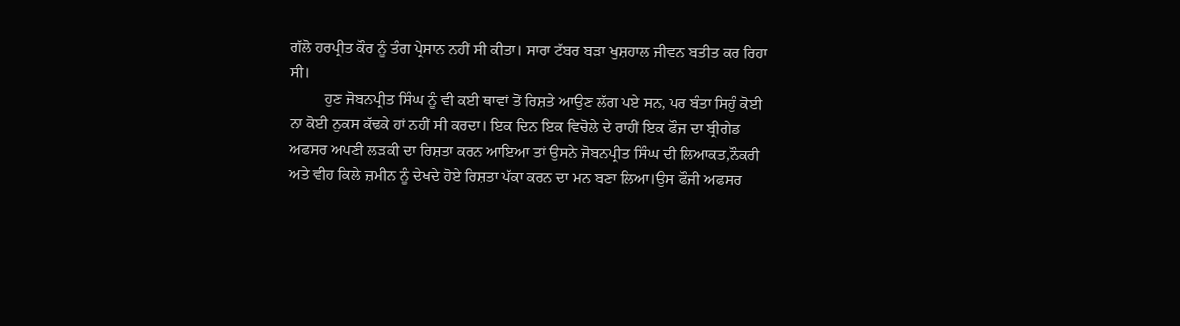ਗੱਲੋ ਹਰਪ੍ਰੀਤ ਕੌਰ ਨੂੰ ਤੰਗ ਪ੍ਰੇਸਾਨ ਨਹੀਂ ਸੀ ਕੀਤਾ। ਸਾਰਾ ਟੱਬਰ ਬੜਾ ਖੁਸ਼ਹਾਲ ਜੀਵਨ ਬਤੀਤ ਕਰ ਰਿਹਾ ਸੀ।
         ਹੁਣ ਜੋਬਨਪ੍ਰੀਤ ਸਿੰਘ ਨੂੰ ਵੀ ਕਈ ਥਾਵਾਂ ਤੋਂ ਰਿਸ਼ਤੇ ਆਉਣ ਲੱਗ ਪਏ ਸਨ, ਪਰ ਬੰਤਾ ਸਿਹੁੰ ਕੋਈ ਨਾ ਕੋਈ ਨੁਕਸ ਕੱਢਕੇ ਹਾਂ ਨਹੀਂ ਸੀ ਕਰਦਾ। ਇਕ ਦਿਨ ਇਕ ਵਿਚੋਲੇ ਦੇ ਰਾਹੀਂ ਇਕ ਫੌਜ ਦਾ ਬ੍ਰੀਗੇਡ ਅਫਸਰ ਅਪਣੀ ਲੜਕੀ ਦਾ ਰਿਸ਼ਤਾ ਕਰਨ ਆਇਆ ਤਾਂ ਉਸਨੇ ਜੋਬਨਪ੍ਰੀਤ ਸਿੰਘ ਦੀ ਲਿਆਕਤ,ਨੌਕਰੀ ਅਤੇ ਵੀਹ ਕਿਲੇ ਜ਼ਮੀਨ ਨੂੰ ਦੇਖਦੇ ਹੋਏ ਰਿਸ਼ਤਾ ਪੱਕਾ ਕਰਨ ਦਾ ਮਨ ਬਣਾ ਲਿਆ।ਉਸ ਫੌਜੀ ਅਫਸਰ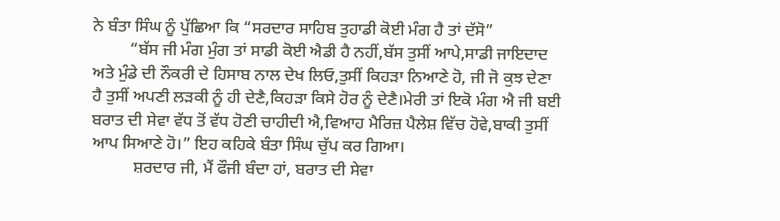ਨੇ ਬੰਤਾ ਸਿੰਘ ਨੂੰ ਪੁੱਛਿਆ ਕਿ “ਸਰਦਾਰ ਸਾਹਿਬ ਤੁਹਾਡੀ ਕੋਈ ਮੰਗ ਹੈ ਤਾਂ ਦੱਸੋ”
         “ਬੱਸ ਜੀ ਮੰਗ ਮੁੰਗ ਤਾਂ ਸਾਡੀ ਕੋਈ ਐਡੀ ਹੈ ਨਹੀਂ,ਬੱਸ ਤੁਸੀਂ ਆਪੇ,ਸਾਡੀ ਜਾਇਦਾਦ ਅਤੇ ਮੁੰਡੇ ਦੀ ਨੌਕਰੀ ਦੇ ਹਿਸਾਬ ਨਾਲ ਦੇਖ ਲਿਓ,ਤੁਸੀਂ ਕਿਹੜਾ ਨਿਆਣੇ ਹੋ, ਜੀ ਜੋ ਕੁਝ ਦੇਣਾ ਹੈ ਤੁਸੀਂ ਅਪਣੀ ਲੜਕੀ ਨੂੰ ਹੀ ਦੇਣੈ,ਕਿਹੜਾ ਕਿਸੇ ਹੋਰ ਨੂੰ ਦੇਣੈ।ਮੇਰੀ ਤਾਂ ਇਕੋ ਮੰਗ ਐ ਜੀ ਬਈ ਬਰਾਤ ਦੀ ਸੇਵਾ ਵੱਧ ਤੋਂ ਵੱਧ ਹੋਣੀ ਚਾਹੀਦੀ ਐ,ਵਿਆਹ ਮੈਰਿਜ਼ ਪੈਲੇਸ਼ ਵਿੱਚ ਹੋਵੇ,ਬਾਕੀ ਤੁਸੀਂ ਆਪ ਸਿਆਣੇ ਹੋ।” ਇਹ ਕਹਿਕੇ ਬੰਤਾ ਸਿੰਘ ਚੁੱਪ ਕਰ ਗਿਆ।
          ਸ਼ਰਦਾਰ ਜੀ, ਮੈਂ ਫੌਜੀ ਬੰਦਾ ਹਾਂ, ਬਰਾਤ ਦੀ ਸੇਵਾ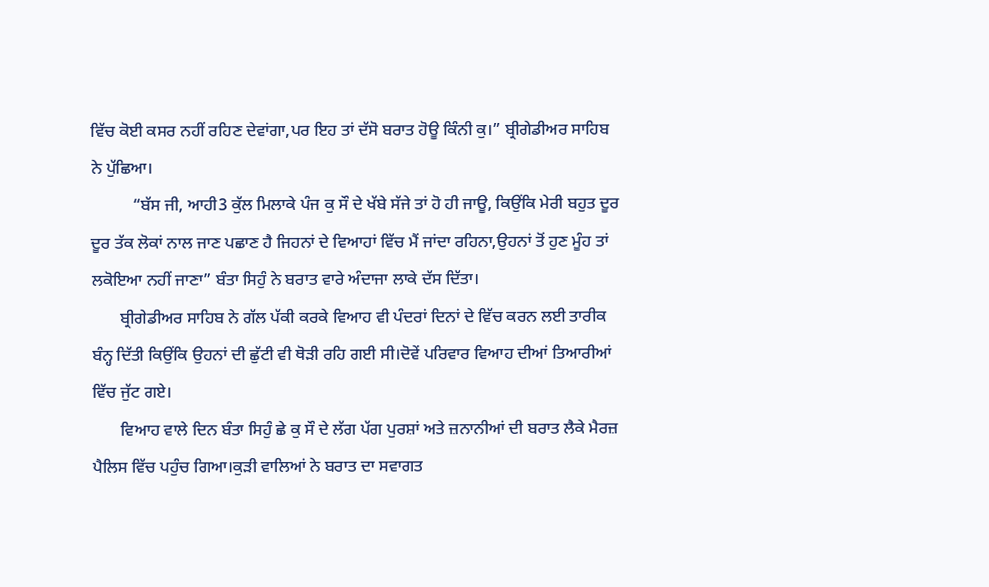ਵਿੱਚ ਕੋਈ ਕਸਰ ਨਹੀਂ ਰਹਿਣ ਦੇਵਾਂਗਾ,ਪਰ ਇਹ ਤਾਂ ਦੱਸੋ ਬਰਾਤ ਹੋਊ ਕਿੰਨੀ ਕੁ।” ਬ੍ਰੀਗੇਡੀਅਰ ਸਾਹਿਬ ਨੇ ਪੁੱਛਿਆ।
          “ਬੱਸ ਜੀ, ਆਹੀ3 ਕੁੱਲ ਮਿਲਾਕੇ ਪੰਜ ਕੁ ਸੌ ਦੇ ਖੱਬੇ ਸੱਜੇ ਤਾਂ ਹੋ ਹੀ ਜਾਊ, ਕਿਉਂਕਿ ਮੇਰੀ ਬਹੁਤ ਦੂਰ ਦੂਰ ਤੱਕ ਲੋਕਾਂ ਨਾਲ ਜਾਣ ਪਛਾਣ ਹੈ ਜਿਹਨਾਂ ਦੇ ਵਿਆਹਾਂ ਵਿੱਚ ਮੈਂ ਜਾਂਦਾ ਰਹਿਨਾ,ਉਹਨਾਂ ਤੋਂ ਹੁਣ ਮੂੰਹ ਤਾਂ ਲਕੋਇਆ ਨਹੀਂ ਜਾਣਾ” ਬੰਤਾ ਸਿਹੁੰ ਨੇ ਬਰਾਤ ਵਾਰੇ ਅੰਦਾਜਾ ਲਾਕੇ ਦੱਸ ਦਿੱਤਾ।
       ਬ੍ਰੀਗੇਡੀਅਰ ਸਾਹਿਬ ਨੇ ਗੱਲ ਪੱਕੀ ਕਰਕੇ ਵਿਆਹ ਵੀ ਪੰਦਰਾਂ ਦਿਨਾਂ ਦੇ ਵਿੱਚ ਕਰਨ ਲਈ ਤਾਰੀਕ ਬੰਨ੍ਹ ਦਿੱਤੀ ਕਿਉਂਕਿ ਉਹਨਾਂ ਦੀ ਛੁੱਟੀ ਵੀ ਥੋੜੀ ਰਹਿ ਗਈ ਸੀ।ਦੋਵੇਂ ਪਰਿਵਾਰ ਵਿਆਹ ਦੀਆਂ ਤਿਆਰੀਆਂ ਵਿੱਚ ਜੁੱਟ ਗਏ।
       ਵਿਆਹ ਵਾਲੇ ਦਿਨ ਬੰਤਾ ਸਿਹੁੰ ਛੇ ਕੁ ਸੌ ਦੇ ਲੱਗ ਪੱਗ ਪੁਰਸ਼ਾਂ ਅਤੇ ਜ਼ਨਾਨੀਆਂ ਦੀ ਬਰਾਤ ਲੈਕੇ ਮੈਰਜ਼ ਪੈਲਿਸ ਵਿੱਚ ਪਹੁੰਚ ਗਿਆ।ਕੁੜੀ ਵਾਲਿਆਂ ਨੇ ਬਰਾਤ ਦਾ ਸਵਾਗਤ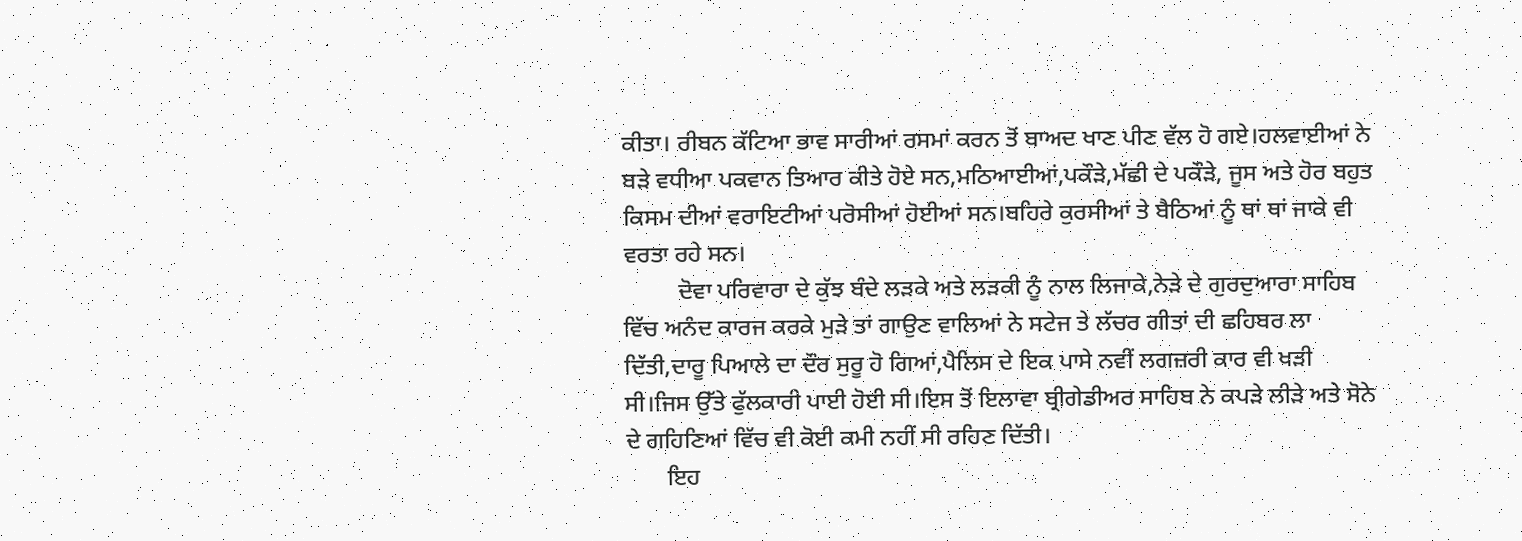ਕੀਤਾ। ਰੀਬਨ ਕੱਟਿਆ ਭਾਵ ਸਾਰੀਆਂ ਰਸਮਾਂ ਕਰਨ ਤੋਂ ਬਾਅਦ ਖਾਣ ਪੀਣ ਵੱਲ ਹੋ ਗਏ।ਹਲਵਾਈਆਂ ਨੇ ਬੜੇ ਵਧੀਆ ਪਕਵਾਨ ਤਿਆਰ ਕੀਤੇ ਹੋਏ ਸਨ,ਮਠਿਆਈਆਂ,ਪਕੌੜੇ,ਮੱਛੀ ਦੇ ਪਕੌੜੇ, ਜੂਸ ਅਤੇ ਹੋਰ ਬਹੁਤ ਕਿਸਮ ਦੀਆਂ ਵਰਾਇਟੀਆਂ ਪਰੋਸੀਆਂ ਹੋਈਆਂ ਸਨ।ਬਹਿਰੇ ਕੁਰਸੀਆਂ ਤੇ ਬੈਠਿਆਂ ਨੂੰ ਥਾਂ ਥਾਂ ਜਾਕੇ ਵੀ ਵਰਤਾ ਰਹੇ ਸਨ।
         ਦੋਵਾ ਪਰਿਵਾਰਾ ਦੇ ਕੁੱਝ ਬੰਦੇ ਲੜਕੇ ਅਤੇ ਲੜਕੀ ਨੂੰ ਨਾਲ ਲਿਜਾਕੇ,ਨੇੜੇ ਦੇ ਗੁਰਦੁਆਰਾ ਸਾਹਿਬ ਵਿੱਚ ਅਨੰਦ ਕਾਰਜ ਕਰਕੇ ਮੁੜੇ ਤਾਂ ਗਾਉਣ ਵਾਲਿਆਂ ਨੇ ਸਟੇਜ ਤੇ ਲੱਚਰ ਗੀਤਾਂ ਦੀ ਛਹਿਬਰ ਲਾ ਦਿੱਤੀ,ਦਾਰੂ ਪਿਆਲੇ ਦਾ ਦੌਰ ਸੁਰੂ ਹੋ ਗਿਆਂ,ਪੈਲਿਸ ਦੇ ਇਕ ਪਾਸੇ ਨਵੀਂ ਲਗਜ਼ਰੀ ਕਾਰ ਵੀ ਖੜੀ ਸੀ।ਜਿਸ ਉੱਤੇ ਫੁੱਲਕਾਰੀ ਪਾਈ ਹੋਈ ਸੀ।ਇਸ ਤੋਂ ਇਲਾਵਾ ਬ੍ਰੀਗੇਡੀਅਰ ਸਾਹਿਬ ਨੇ ਕਪੜੇ ਲੀੜੇ ਅਤੇ ਸੋਨੇ ਦੇ ਗਹਿਣਿਆਂ ਵਿੱਚ ਵੀ ਕੋਈ ਕਮੀ ਨਹੀਂ ਸੀ ਰਹਿਣ ਦਿੱਤੀ।
       ਇਹ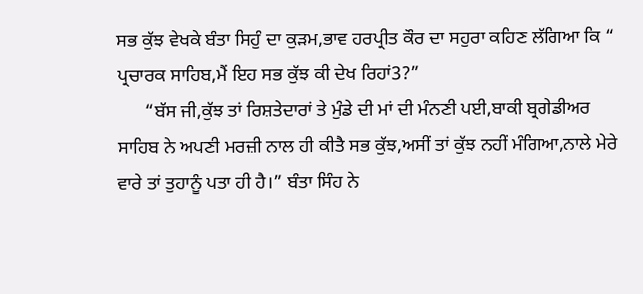ਸਭ ਕੁੱਝ ਵੇਖਕੇ ਬੰਤਾ ਸਿਹੁੰ ਦਾ ਕੁੜਮ,ਭਾਵ ਹਰਪ੍ਰੀਤ ਕੌਰ ਦਾ ਸਹੁਰਾ ਕਹਿਣ ਲੱਗਿਆ ਕਿ “ ਪ੍ਰਚਾਰਕ ਸਾਹਿਬ,ਮੈਂ ਇਹ ਸਭ ਕੁੱਝ ਕੀ ਦੇਖ ਰਿਹਾਂ3?”
      “ਬੱਸ ਜੀ,ਕੁੱਝ ਤਾਂ ਰਿਸ਼ਤੇਦਾਰਾਂ ਤੇ ਮੁੰਡੇ ਦੀ ਮਾਂ ਦੀ ਮੰਨਣੀ ਪਈ,ਬਾਕੀ ਬ੍ਰਗੇਡੀਅਰ ਸਾਹਿਬ ਨੇ ਅਪਣੀ ਮਰਜ਼ੀ ਨਾਲ ਹੀ ਕੀਤੈ ਸਭ ਕੁੱਝ,ਅਸੀਂ ਤਾਂ ਕੁੱਝ ਨਹੀਂ ਮੰਗਿਆ,ਨਾਲੇ ਮੇਰੇ ਵਾਰੇ ਤਾਂ ਤੁਹਾਨੂੰ ਪਤਾ ਹੀ ਹੈ।” ਬੰਤਾ ਸਿੰਹ ਨੇ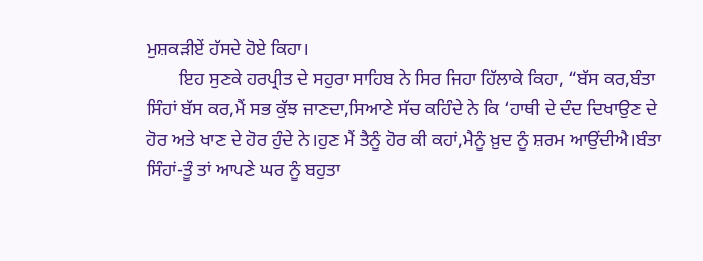ਮੁਸ਼ਕੜੀਏਂ ਹੱਸਦੇ ਹੋਏ ਕਿਹਾ।
       ਇਹ ਸੁਣਕੇ ਹਰਪ੍ਰੀਤ ਦੇ ਸਹੁਰਾ ਸਾਹਿਬ ਨੇ ਸਿਰ ਜਿਹਾ ਹਿੱਲਾਕੇ ਕਿਹਾ, “ਬੱਸ ਕਰ,ਬੰਤਾ ਸਿੰਹਾਂ ਬੱਸ ਕਰ,ਮੈਂ ਸਭ ਕੁੱਝ ਜਾਣਦਾ,ਸਿਆਣੇ ਸੱਚ ਕਹਿੰਦੇ ਨੇ ਕਿ ‘ਹਾਥੀ ਦੇ ਦੰਦ ਦਿਖਾਉਣ ਦੇ ਹੋਰ ਅਤੇ ਖਾਣ ਦੇ ਹੋਰ ਹੁੰਦੇ ਨੇ।ਹੁਣ ਮੈਂ ਤੈਨੂੰ ਹੋਰ ਕੀ ਕਹਾਂ,ਮੈਨੂੰ ਖ਼ੁਦ ਨੂੰ ਸ਼ਰਮ ਆਉਂਦੀਐ।ਬੰਤਾ ਸਿੰਹਾਂ-ਤੂੰ ਤਾਂ ਆਪਣੇ ਘਰ ਨੂੰ ਬਹੁਤਾ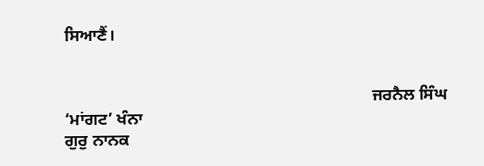ਸਿਆਣੈਂ।


                                                                          ਜਰਨੈਲ ਸਿੰਘ ‘ਮਾਂਗਟ’ ਖੰਨਾ
ਗੁਰੁ ਨਾਨਕ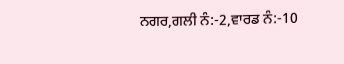ਨਗਰ,ਗਲੀ ਨੰ:-2,ਵਾਰਡ ਨੰ:-10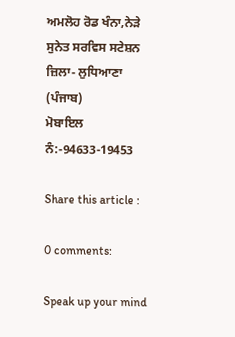ਅਮਲੋਹ ਰੋਡ ਖੰਨਾ,ਨੇੜੇ ਸੁਨੇਤ ਸਰਵਿਸ ਸਟੇਸ਼ਨ
ਜ਼ਿਲਾ- ਲੁਧਿਆਣਾ (ਪੰਜਾਬ)
ਮੋਬਾਇਲ ਨੰ:-94633-19453

Share this article :

0 comments:

Speak up your mind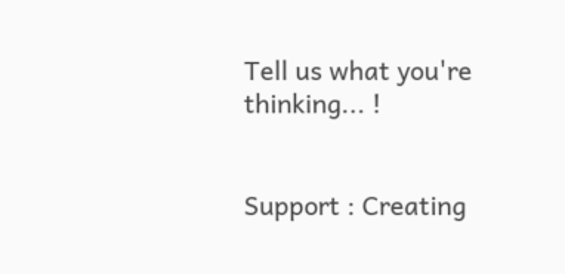Tell us what you're thinking... !


Support : Creating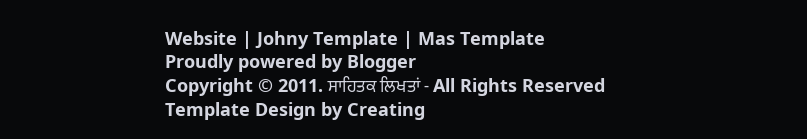Website | Johny Template | Mas Template
Proudly powered by Blogger
Copyright © 2011. ਸਾਹਿਤਕ ਲਿਖਤਾਂ - All Rights Reserved
Template Design by Creating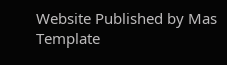Website Published by Mas Template